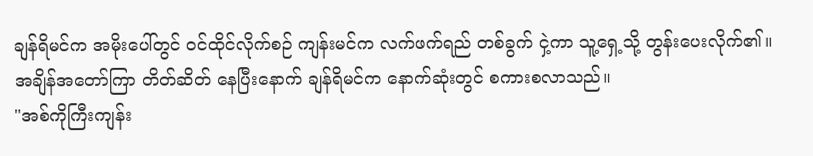ချန်ရိမင်က အမိုးပေါ်တွင် ဝင်ထိုင်လိုက်စဉ် ကျန်းမင်က လက်ဖက်ရည် တစ်ခွက် ငှဲ့ကာ သူ့ရှေ့သို့ တွန်းပေးလိုက်၏။
အချိန်အတော်ကြာ တိတ်ဆိတ် နေပြီးနောက် ချန်ရိမင်က နောက်ဆုံးတွင် စကားစလာသည်။
"အစ်ကိုကြီးကျန်း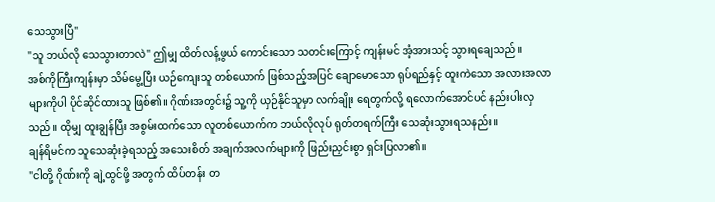သေသွားပြီ"
"သူ ဘယ်လို သေသွားတာလဲ" ဤမျှ ထိတ်လန့်ဖွယ် ကောင်းသော သတင်းကြောင့် ကျန်းမင် အံ့အားသင့် သွားရချေသည်။
အစ်ကိုကြီးကျန်းမှာ သိမ်မွေ့ပြီး ယဉ်ကျေးသူ တစ်ယောက် ဖြစ်သည့်အပြင် ချောမောသော ရုပ်ရည်နှင့် ထူးကဲသော အလားအလာများကိုပါ ပိုင်ဆိုင်ထားသူ ဖြစ်၏။ ဂိုဏ်းအတွင်း၌ သူ့ကို ယှဉ်နိုင်သူမှာ လက်ချိုး ရေတွက်လို့ ရလောက်အောင်ပင် နည်းပါးလှသည်။ ထိုမျှ ထူးချွန်ပြီး အစွမ်းထက်သော လူတစ်ယောက်က ဘယ်လိုလုပ် ရုတ်တရက်ကြီး သေဆုံးသွားရသနည်း။
ချန်ရိမင်က သူသေဆုံးခဲ့ရသည့် အသေးစိတ် အချက်အလက်များကို ဖြည်းညှင်းစွာ ရှင်းပြလာ၏။
"ငါတို့ ဂိုဏ်းကို ချဲ့ထွင်ဖို့ အတွက် ထိပ်တန်း တ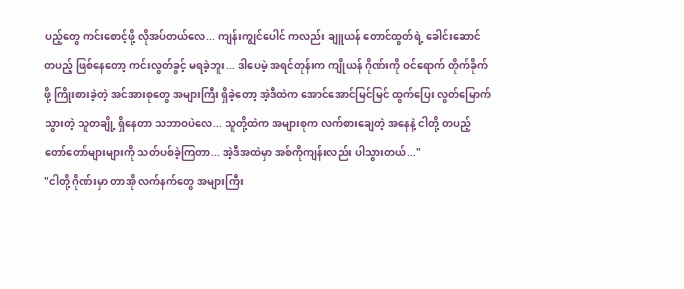ပည့်တွေ ကင်းစောင့်ဖို့ လိုအပ်တယ်လေ... ကျန်းကျွင်ပေါင် ကလည်း ချူယန် တောင်ထွတ်ရဲ့ ခေါင်းဆောင် တပည့် ဖြစ်နေတော့ ကင်းလွတ်ခွင့် မရခဲ့ဘူး... ဒါပေမဲ့ အရင်တုန်းက ကျိုယန် ဂိုဏ်းကို ဝင်ရောက် တိုက်ခိုက်ဖို့ ကြိုးစားခဲ့တဲ့ အင်အားစုတွေ အများကြီး ရှိခဲ့တော့ အဲ့ဒီထဲက အောင်အောင်မြင်မြင် ထွက်ပြေး လွတ်မြောက်သွားတဲ့ သူတချို့ ရှိနေတာ သဘာဝပဲလေ... သူတို့ထဲက အများစုက လက်စားချေတဲ့ အနေနဲ့ ငါတို့ တပည့် တော်တော်များများကို သတ်ပစ်ခဲ့ကြတာ... အဲ့ဒီအထဲမှာ အစ်ကိုကျန်းလည်း ပါသွားတယ်..."
"ငါတို့ ဂိုဏ်းမှာ တာအို လက်နက်တွေ အများကြီး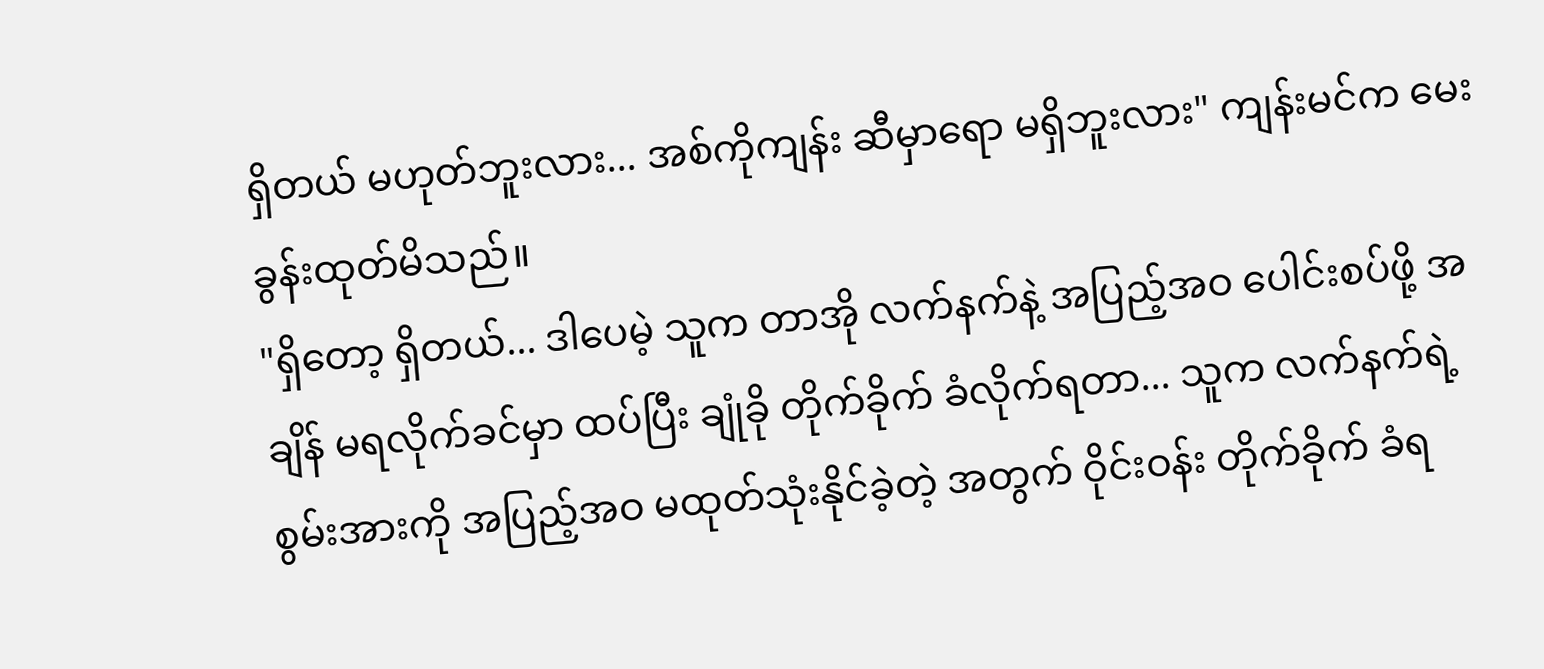ရှိတယ် မဟုတ်ဘူးလား... အစ်ကိုကျန်း ဆီမှာရော မရှိဘူးလား" ကျန်းမင်က မေးခွန်းထုတ်မိသည်။
"ရှိတော့ ရှိတယ်... ဒါပေမဲ့ သူက တာအို လက်နက်နဲ့ အပြည့်အဝ ပေါင်းစပ်ဖို့ အချိန် မရလိုက်ခင်မှာ ထပ်ပြီး ချုံခို တိုက်ခိုက် ခံလိုက်ရတာ... သူက လက်နက်ရဲ့ စွမ်းအားကို အပြည့်အဝ မထုတ်သုံးနိုင်ခဲ့တဲ့ အတွက် ဝိုင်းဝန်း တိုက်ခိုက် ခံရ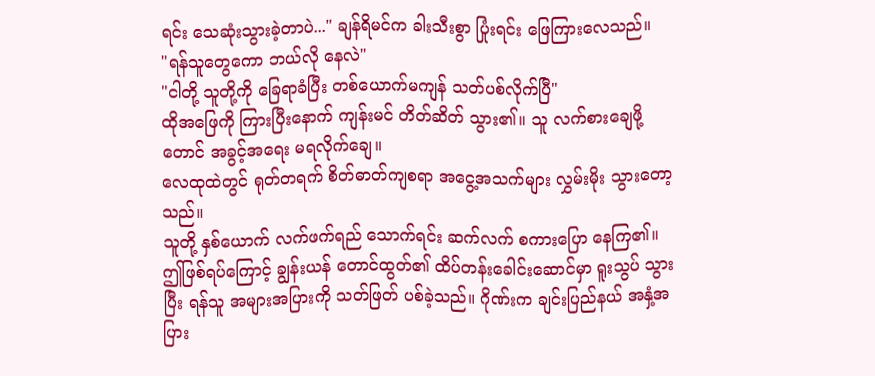ရင်း သေဆုံးသွားခဲ့တာပဲ..." ချန်ရိမင်က ခါးသီးစွာ ပြုံးရင်း ဖြေကြားလေသည်။
"ရန်သူတွေကော ဘယ်လို နေလဲ"
"ငါတို့ သူတို့ကို ခြေရာခံပြီး တစ်ယောက်မကျန် သတ်ပစ်လိုက်ပြီ"
ထိုအဖြေကို ကြားပြီးနောက် ကျန်းမင် တိတ်ဆိတ် သွား၏။ သူ လက်စားချေဖို့တောင် အခွင့်အရေး မရလိုက်ချေ။
လေထုထဲတွင် ရုတ်တရက် စိတ်ဓာတ်ကျစရာ အငွေ့အသက်များ လွှမ်းမိုး သွားတော့သည်။
သူတို့ နှစ်ယောက် လက်ဖက်ရည် သောက်ရင်း ဆက်လက် စကားပြော နေကြ၏။
ဤဖြစ်ရပ်ကြောင့် ချွန်းယန် တောင်ထွတ်၏ ထိပ်တန်းခေါင်းဆောင်မှာ ရူးသွပ် သွားပြီး ရန်သူ အများအပြားကို သတ်ဖြတ် ပစ်ခဲ့သည်။ ဂိုဏ်းက ချင်းပြည်နယ် အနှံ့အပြား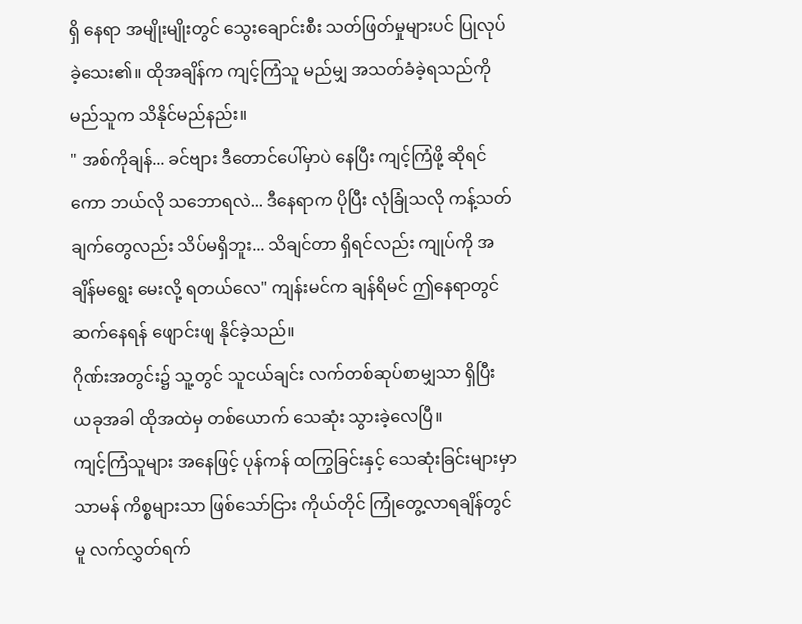ရှိ နေရာ အမျိုးမျိုးတွင် သွေးချောင်းစီး သတ်ဖြတ်မှုများပင် ပြုလုပ်ခဲ့သေး၏။ ထိုအချိန်က ကျင့်ကြံသူ မည်မျှ အသတ်ခံခဲ့ရသည်ကို မည်သူက သိနိုင်မည်နည်း။
" အစ်ကိုချန်... ခင်ဗျား ဒီတောင်ပေါ်မှာပဲ နေပြီး ကျင့်ကြံဖို့ ဆိုရင်ကော ဘယ်လို သဘောရလဲ... ဒီနေရာက ပိုပြီး လုံခြုံသလို ကန့်သတ်ချက်တွေလည်း သိပ်မရှိဘူး... သိချင်တာ ရှိရင်လည်း ကျုပ်ကို အချိန်မရွေး မေးလို့ ရတယ်လေ" ကျန်းမင်က ချန်ရိမင် ဤနေရာတွင် ဆက်နေရန် ဖျောင်းဖျ နိုင်ခဲ့သည်။
ဂိုဏ်းအတွင်း၌ သူ့တွင် သူငယ်ချင်း လက်တစ်ဆုပ်စာမျှသာ ရှိပြီး ယခုအခါ ထိုအထဲမှ တစ်ယောက် သေဆုံး သွားခဲ့လေပြီ။
ကျင့်ကြံသူများ အနေဖြင့် ပုန်ကန် ထကြွခြင်းနှင့် သေဆုံးခြင်းများမှာ သာမန် ကိစ္စများသာ ဖြစ်သော်ငြား ကိုယ်တိုင် ကြုံတွေ့လာရချိန်တွင်မူ လက်လွှတ်ရက်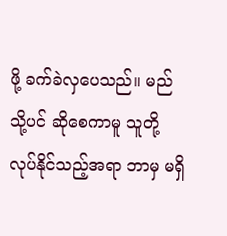ဖို့ ခက်ခဲလှပေသည်။ မည်သို့ပင် ဆိုစေကာမူ သူတို့ လုပ်နိုင်သည့်အရာ ဘာမှ မရှိ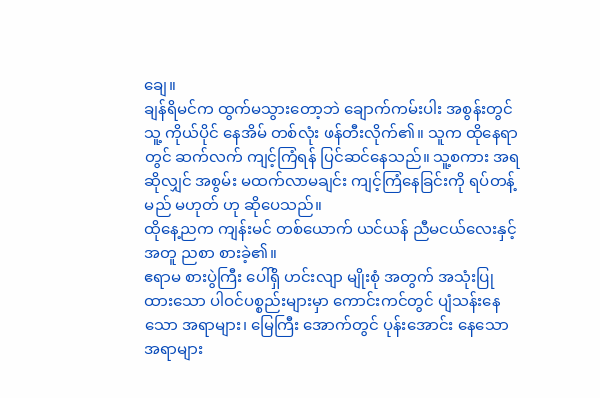ချေ။
ချန်ရိမင်က ထွက်မသွားတော့ဘဲ ချောက်ကမ်းပါး အစွန်းတွင် သူ့ ကိုယ်ပိုင် နေအိမ် တစ်လုံး ဖန်တီးလိုက်၏။ သူက ထိုနေရာတွင် ဆက်လက် ကျင့်ကြံရန် ပြင်ဆင်နေသည်။ သူ့စကား အရဆိုလျှင် အစွမ်း မထက်လာမချင်း ကျင့်ကြံနေခြင်းကို ရပ်တန့်မည် မဟုတ် ဟု ဆိုပေသည်။
ထိုနေ့ညက ကျန်းမင် တစ်ယောက် ယင်ယန် ညီမငယ်လေးနှင့် အတူ ညစာ စားခဲ့၏။
ဧရာမ စားပွဲကြီး ပေါ်ရှိ ဟင်းလျာ မျိုးစုံ အတွက် အသုံးပြုထားသော ပါဝင်ပစ္စည်းများမှာ ကောင်းကင်တွင် ပျံသန်းနေသော အရာများ၊ မြေကြီး အောက်တွင် ပုန်းအောင်း နေသော အရာများ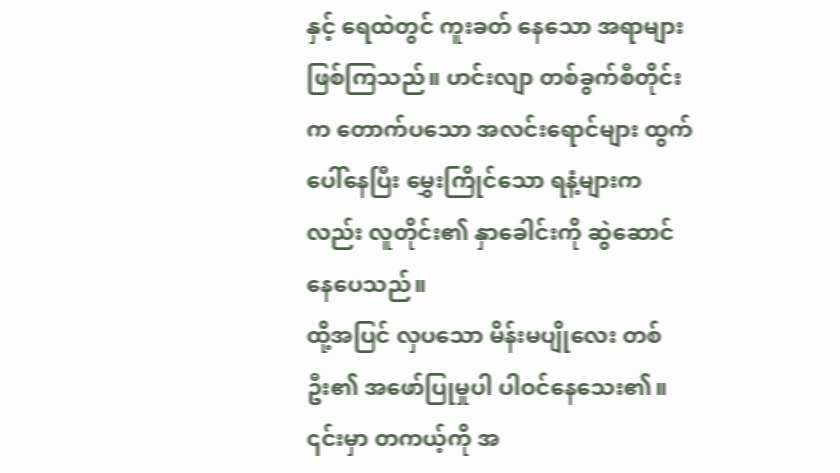နှင့် ရေထဲတွင် ကူးခတ် နေသော အရာများ ဖြစ်ကြသည်။ ဟင်းလျာ တစ်ခွက်စီတိုင်းက တောက်ပသော အလင်းရောင်များ ထွက်ပေါ်နေပြီး မွှေးကြိုင်သော ရနံ့များကလည်း လူတိုင်း၏ နှာခေါင်းကို ဆွဲဆောင် နေပေသည်။
ထို့အပြင် လှပသော မိန်းမပျိုလေး တစ်ဦး၏ အဖော်ပြုမှုပါ ပါဝင်နေသေး၏။ ၎င်းမှာ တကယ့်ကို အ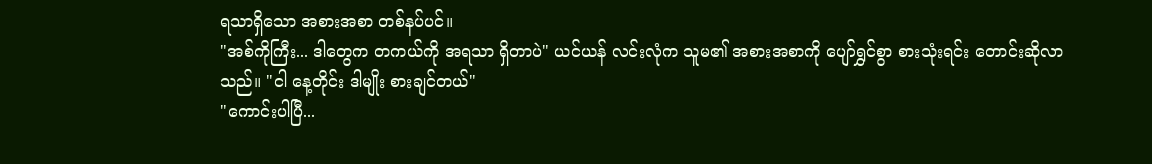ရသာရှိသော အစားအစာ တစ်နပ်ပင်။
"အစ်ကိုကြီး... ဒါတွေက တကယ်ကို အရသာ ရှိတာပဲ" ယင်ယန် လင်းလုံက သူမ၏ အစားအစာကို ပျော်ရွှင်စွာ စားသုံးရင်း တောင်းဆိုလာသည်။ "ငါ နေ့တိုင်း ဒါမျိုး စားချင်တယ်"
"ကောင်းပါပြီ...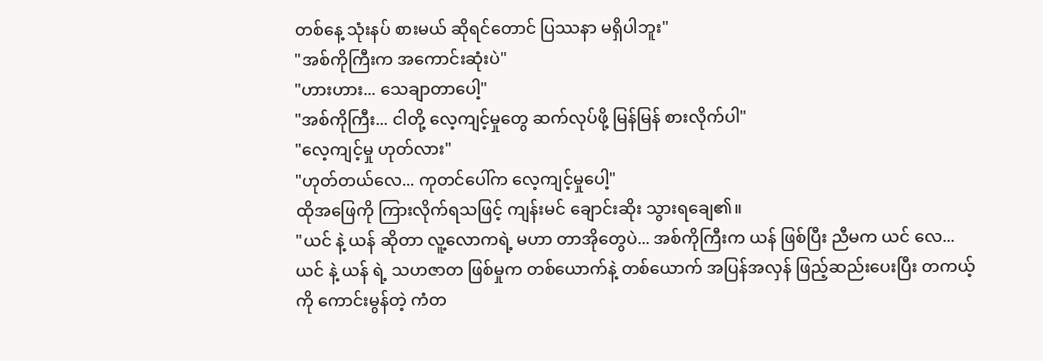တစ်နေ့ သုံးနပ် စားမယ် ဆိုရင်တောင် ပြဿနာ မရှိပါဘူး"
"အစ်ကိုကြီးက အကောင်းဆုံးပဲ"
"ဟားဟား... သေချာတာပေါ့"
"အစ်ကိုကြီး... ငါတို့ လေ့ကျင့်မှုတွေ ဆက်လုပ်ဖို့ မြန်မြန် စားလိုက်ပါ"
"လေ့ကျင့်မှု ဟုတ်လား"
"ဟုတ်တယ်လေ... ကုတင်ပေါ်က လေ့ကျင့်မှုပေါ့"
ထိုအဖြေကို ကြားလိုက်ရသဖြင့် ကျန်းမင် ချောင်းဆိုး သွားရချေ၏။
"ယင် နဲ့ ယန် ဆိုတာ လူ့လောကရဲ့ မဟာ တာအိုတွေပဲ... အစ်ကိုကြီးက ယန် ဖြစ်ပြီး ညီမက ယင် လေ... ယင် နဲ့ ယန် ရဲ့ သဟဇာတ ဖြစ်မှုက တစ်ယောက်နဲ့ တစ်ယောက် အပြန်အလှန် ဖြည့်ဆည်းပေးပြီး တကယ့်ကို ကောင်းမွန်တဲ့ ကံတ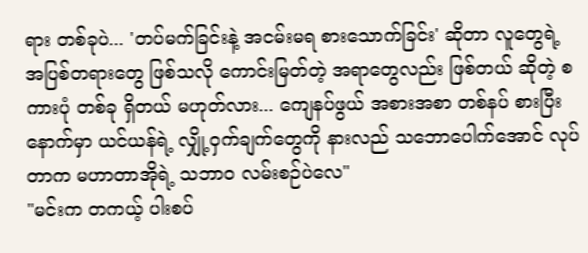ရား တစ်ခုပဲ... 'တပ်မက်ခြင်းနဲ့ အငမ်းမရ စားသောက်ခြင်း' ဆိုတာ လူတွေရဲ့ အပြစ်တရားတွေ ဖြစ်သလို ကောင်းမြတ်တဲ့ အရာတွေလည်း ဖြစ်တယ် ဆိုတဲ့ စကားပုံ တစ်ခု ရှိတယ် မဟုတ်လား... ကျေနပ်ဖွယ် အစားအစာ တစ်နပ် စားပြီးနောက်မှာ ယင်ယန်ရဲ့ လျှို့ဝှက်ချက်တွေကို နားလည် သဘောပေါက်အောင် လုပ်တာက မဟာတာအိုရဲ့ သဘာဝ လမ်းစဉ်ပဲလေ"
"မင်းက တကယ့် ပါးစပ်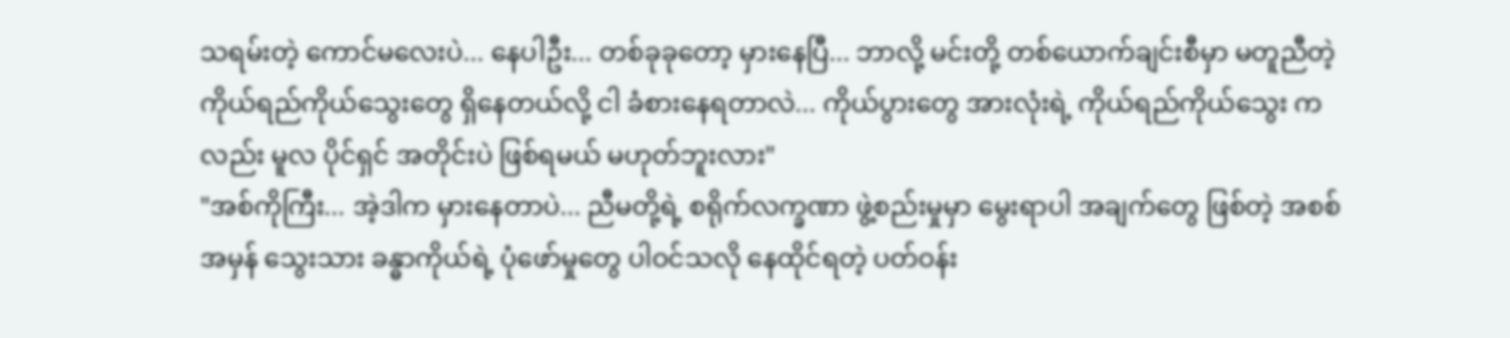သရမ်းတဲ့ ကောင်မလေးပဲ... နေပါဦး... တစ်ခုခုတော့ မှားနေပြီ... ဘာလို့ မင်းတို့ တစ်ယောက်ချင်းစီမှာ မတူညီတဲ့ ကိုယ်ရည်ကိုယ်သွေးတွေ ရှိနေတယ်လို့ ငါ ခံစားနေရတာလဲ... ကိုယ်ပွားတွေ အားလုံးရဲ့ ကိုယ်ရည်ကိုယ်သွေး ကလည်း မူလ ပိုင်ရှင် အတိုင်းပဲ ဖြစ်ရမယ် မဟုတ်ဘူးလား"
"အစ်ကိုကြီး... အဲ့ဒါက မှားနေတာပဲ... ညီမတို့ရဲ့ စရိုက်လက္ခဏာ ဖွဲ့စည်းမှုမှာ မွေးရာပါ အချက်တွေ ဖြစ်တဲ့ အစစ်အမှန် သွေးသား ခန္ဓာကိုယ်ရဲ့ ပုံဖော်မှုတွေ ပါဝင်သလို နေထိုင်ရတဲ့ ပတ်ဝန်း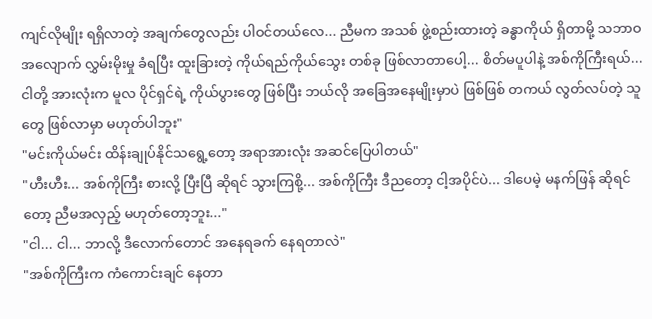ကျင်လိုမျိုး ရရှိလာတဲ့ အချက်တွေလည်း ပါဝင်တယ်လေ... ညီမက အသစ် ဖွဲ့စည်းထားတဲ့ ခန္ဓာကိုယ် ရှိတာမို့ သဘာဝ အလျောက် လွှမ်းမိုးမှု ခံရပြီး ထူးခြားတဲ့ ကိုယ်ရည်ကိုယ်သွေး တစ်ခု ဖြစ်လာတာပေါ့... စိတ်မပူပါနဲ့ အစ်ကိုကြီးရယ်... ငါတို့ အားလုံးက မူလ ပိုင်ရှင်ရဲ့ ကိုယ်ပွားတွေ ဖြစ်ပြီး ဘယ်လို အခြေအနေမျိုးမှာပဲ ဖြစ်ဖြစ် တကယ် လွတ်လပ်တဲ့ သူတွေ ဖြစ်လာမှာ မဟုတ်ပါဘူး"
"မင်းကိုယ်မင်း ထိန်းချုပ်နိုင်သရွေ့တော့ အရာအားလုံး အဆင်ပြေပါတယ်"
"ဟီးဟီး... အစ်ကိုကြီး စားလို့ ပြီးပြီ ဆိုရင် သွားကြစို့... အစ်ကိုကြီး ဒီညတော့ ငါ့အပိုင်ပဲ... ဒါပေမဲ့ မနက်ဖြန် ဆိုရင်တော့ ညီမအလှည့် မဟုတ်တော့ဘူး..."
"ငါ... ငါ... ဘာလို့ ဒီလောက်တောင် အနေရခက် နေရတာလဲ"
"အစ်ကိုကြီးက ကံကောင်းချင် နေတာ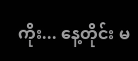ကိုး... နေ့တိုင်း မ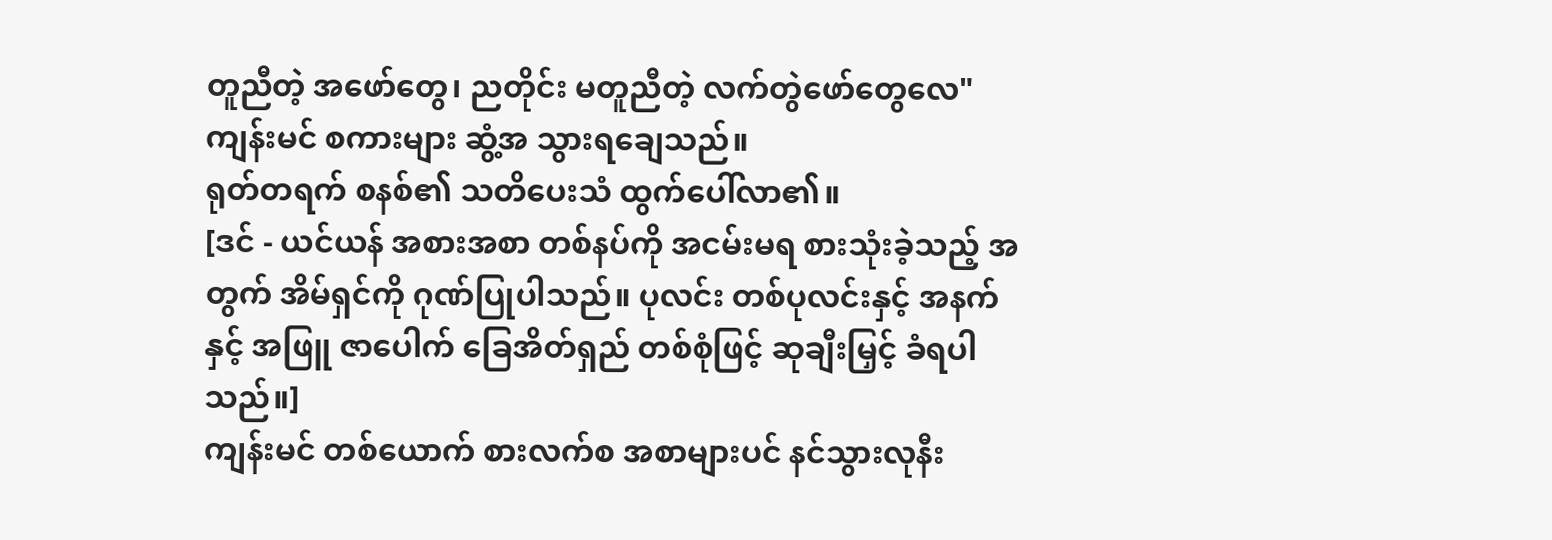တူညီတဲ့ အဖော်တွေ၊ ညတိုင်း မတူညီတဲ့ လက်တွဲဖော်တွေလေ"
ကျန်းမင် စကားများ ဆွံ့အ သွားရချေသည်။
ရုတ်တရက် စနစ်၏ သတိပေးသံ ထွက်ပေါ်လာ၏။
[ဒင် - ယင်ယန် အစားအစာ တစ်နပ်ကို အငမ်းမရ စားသုံးခဲ့သည့် အတွက် အိမ်ရှင်ကို ဂုဏ်ပြုပါသည်။ ပုလင်း တစ်ပုလင်းနှင့် အနက် နှင့် အဖြူ ဇာပေါက် ခြေအိတ်ရှည် တစ်စုံဖြင့် ဆုချီးမြှင့် ခံရပါသည်။]
ကျန်းမင် တစ်ယောက် စားလက်စ အစာများပင် နင်သွားလုနီး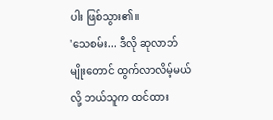ပါး ဖြစ်သွား၏။
'သေစမ်း... ဒီလို ဆုလာဘ်မျိုးတောင် ထွက်လာလိမ့်မယ်လို့ ဘယ်သူက ထင်ထား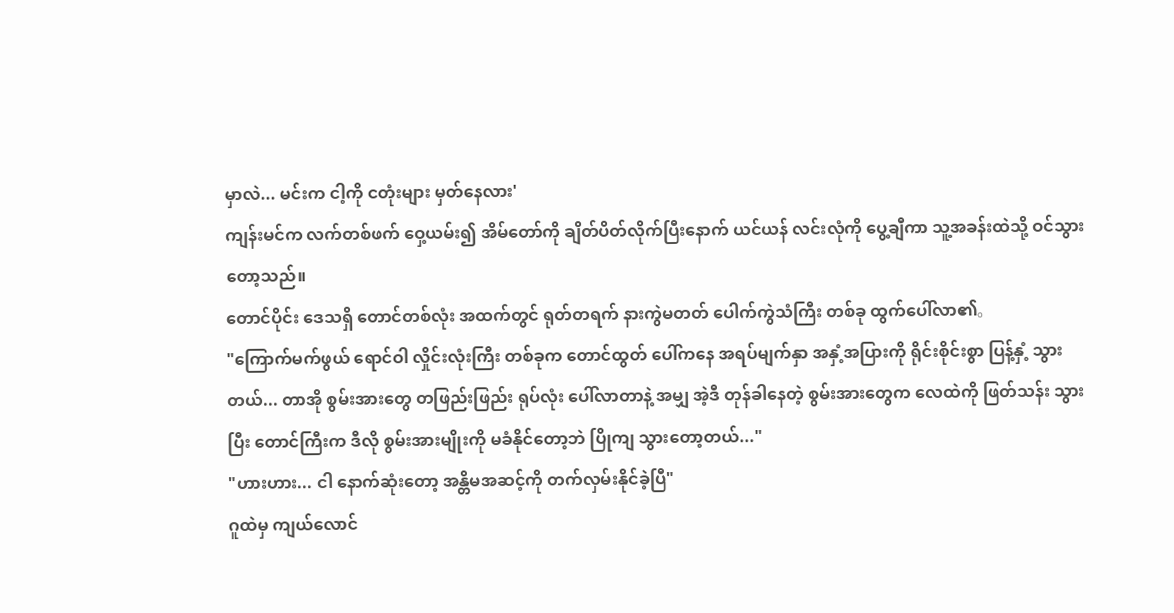မှာလဲ... မင်းက ငါ့ကို ငတုံးများ မှတ်နေလား'
ကျန်းမင်က လက်တစ်ဖက် ဝှေ့ယမ်း၍ အိမ်တော်ကို ချိတ်ပိတ်လိုက်ပြီးနောက် ယင်ယန် လင်းလုံကို ပွေ့ချီကာ သူ့အခန်းထဲသို့ ဝင်သွားတော့သည်။
တောင်ပိုင်း ဒေသရှိ တောင်တစ်လုံး အထက်တွင် ရုတ်တရက် နားကွဲမတတ် ပေါက်ကွဲသံကြီး တစ်ခု ထွက်ပေါ်လာ၏。
"ကြောက်မက်ဖွယ် ရောင်ဝါ လှိုင်းလုံးကြီး တစ်ခုက တောင်ထွတ် ပေါ်ကနေ အရပ်မျက်နှာ အနှံ့အပြားကို ရိုင်းစိုင်းစွာ ပြန့်နှံ့ သွားတယ်... တာအို စွမ်းအားတွေ တဖြည်းဖြည်း ရုပ်လုံး ပေါ်လာတာနဲ့ အမျှ အဲ့ဒီ တုန်ခါနေတဲ့ စွမ်းအားတွေက လေထဲကို ဖြတ်သန်း သွားပြီး တောင်ကြီးက ဒီလို စွမ်းအားမျိုးကို မခံနိုင်တော့ဘဲ ပြိုကျ သွားတော့တယ်..."
"ဟားဟား... ငါ နောက်ဆုံးတော့ အန္တိမအဆင့်ကို တက်လှမ်းနိုင်ခဲ့ပြီ"
ဂူထဲမှ ကျယ်လောင်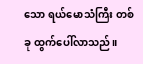သော ရယ်မောသံကြီး တစ်ခု ထွက်ပေါ်လာသည်။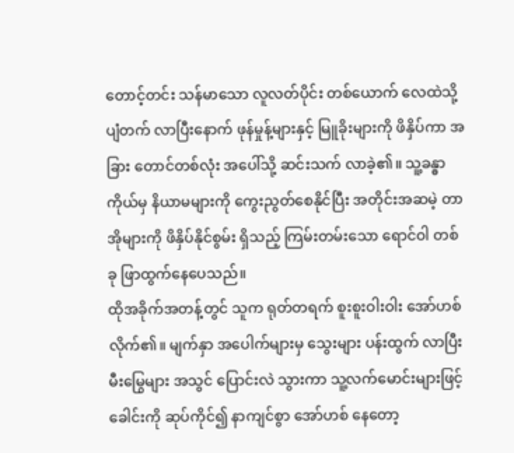တောင့်တင်း သန်မာသော လူလတ်ပိုင်း တစ်ယောက် လေထဲသို့ ပျံတက် လာပြီးနောက် ဖုန်မှုန့်များနှင့် မြူခိုးများကို ဖိနှိပ်ကာ အခြား တောင်တစ်လုံး အပေါ်သို့ ဆင်းသက် လာခဲ့၏။ သူ့ခန္ဓာကိုယ်မှ နိယာမများကို ကွေးညွတ်စေနိုင်ပြီး အတိုင်းအဆမဲ့ တာအိုများကို ဖိနှိပ်နိုင်စွမ်း ရှိသည့် ကြမ်းတမ်းသော ရောင်ဝါ တစ်ခု ဖြာထွက်နေပေသည်။
ထိုအခိုက်အတန့်တွင် သူက ရုတ်တရက် စူးစူးဝါးဝါး အော်ဟစ်လိုက်၏။ မျက်နှာ အပေါက်များမှ သွေးများ ပန်းထွက် လာပြီး မီးမြွေများ အသွင် ပြောင်းလဲ သွားကာ သူ့လက်မောင်းများဖြင့် ခေါင်းကို ဆုပ်ကိုင်၍ နာကျင်စွာ အော်ဟစ် နေတော့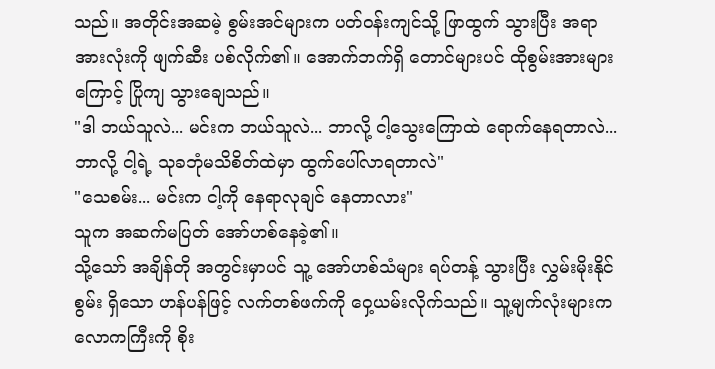သည်။ အတိုင်းအဆမဲ့ စွမ်းအင်များက ပတ်ဝန်းကျင်သို့ ဖြာထွက် သွားပြီး အရာအားလုံးကို ဖျက်ဆီး ပစ်လိုက်၏။ အောက်ဘက်ရှိ တောင်များပင် ထိုစွမ်းအားများ ကြောင့် ပြိုကျ သွားချေသည်။
"ဒါ ဘယ်သူလဲ... မင်းက ဘယ်သူလဲ... ဘာလို့ ငါ့သွေးကြောထဲ ရောက်နေရတာလဲ... ဘာလို့ ငါ့ရဲ့ သုခဘုံမသိစိတ်ထဲမှာ ထွက်ပေါ်လာရတာလဲ"
"သေစမ်း... မင်းက ငါ့ကို နေရာလုချင် နေတာလား"
သူက အဆက်မပြတ် အော်ဟစ်နေခဲ့၏။
သို့သော် အချိန်တို အတွင်းမှာပင် သူ့ အော်ဟစ်သံများ ရပ်တန့် သွားပြီး လွှမ်းမိုးနိုင်စွမ်း ရှိသော ဟန်ပန်ဖြင့် လက်တစ်ဖက်ကို ဝှေ့ယမ်းလိုက်သည်။ သူ့မျက်လုံးများက လောကကြီးကို စိုး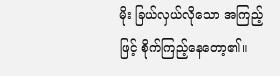မိုး ခြယ်လှယ်လိုသော အကြည့်ဖြင့် စိုက်ကြည့်နေတော့၏။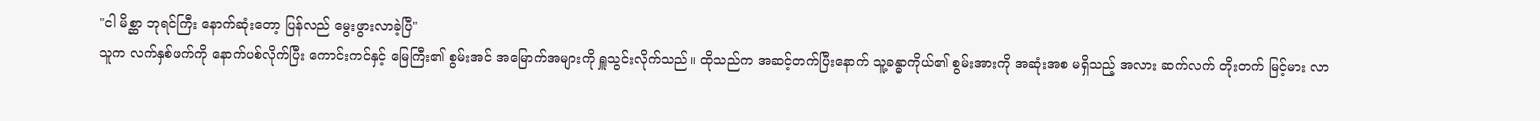"ငါ မိစ္ဆာ ဘုရင်ကြီး နောက်ဆုံးတော့ ပြန်လည် မွေးဖွားလာခဲ့ပြီ"
သူက လက်နှစ်ဖက်ကို နောက်ပစ်လိုက်ပြီး ကောင်းကင်နှင့် မြေကြီး၏ စွမ်းအင် အမြောက်အများကို ရှူသွင်းလိုက်သည်။ ထိုသည်က အဆင့်တက်ပြီးနောက် သူ့ခန္ဓာကိုယ်၏ စွမ်းအားကို အဆုံးအစ မရှိသည့် အလား ဆက်လက် တိုးတက် မြင့်မား လာ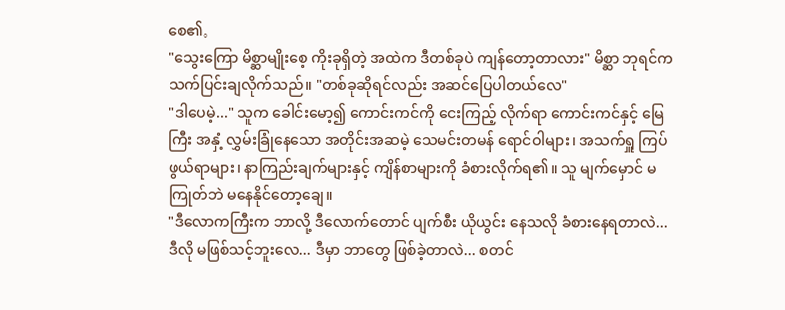စေ၏。
"သွေးကြော မိစ္ဆာမျိုးစေ့ ကိုးခုရှိတဲ့ အထဲက ဒီတစ်ခုပဲ ကျန်တော့တာလား" မိစ္ဆာ ဘုရင်က သက်ပြင်းချလိုက်သည်။ "တစ်ခုဆိုရင်လည်း အဆင်ပြေပါတယ်လေ"
"ဒါပေမဲ့..." သူက ခေါင်းမော့၍ ကောင်းကင်ကို ငေးကြည့် လိုက်ရာ ကောင်းကင်နှင့် မြေကြီး အနှံ့ လွှမ်းခြုံနေသော အတိုင်းအဆမဲ့ သေမင်းတမန် ရောင်ဝါများ၊ အသက်ရှူ ကြပ်ဖွယ်ရာများ၊ နာကြည်းချက်များနှင့် ကျိန်စာများကို ခံစားလိုက်ရ၏။ သူ မျက်မှောင် မကြုတ်ဘဲ မနေနိုင်တော့ချေ။
"ဒီလောကကြီးက ဘာလို့ ဒီလောက်တောင် ပျက်စီး ယိုယွင်း နေသလို ခံစားနေရတာလဲ... ဒီလို မဖြစ်သင့်ဘူးလေ... ဒီမှာ ဘာတွေ ဖြစ်ခဲ့တာလဲ... စတင်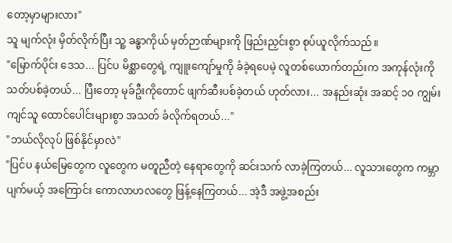တော့မှာများလား"
သူ မျက်လုံး မှိတ်လိုက်ပြီး သူ့ ခန္ဓာကိုယ် မှတ်ဉာဏ်များကို ဖြည်းညှင်းစွာ စုပ်ယူလိုက်သည်။
"မြောက်ပိုင်း ဒေသ... ပြင်ပ မိစ္ဆာတွေရဲ့ ကျူးကျော်မှုကို ခံခဲ့ရပေမဲ့ လူတစ်ယောက်တည်းက အကုန်လုံးကို သတ်ပစ်ခဲ့တယ်... ပြီးတော့ မုခ်ဦးကိုတောင် ဖျက်ဆီးပစ်ခဲ့တယ် ဟုတ်လား... အနည်းဆုံး အဆင့် ၁၀ ကျွမ်းကျင်သူ ထောင်ပေါင်းများစွာ အသတ် ခံလိုက်ရတယ်..."
"ဘယ်လိုလုပ် ဖြစ်နိုင်မှာလဲ"
"ပြင်ပ နယ်မြေတွေက လူတွေက မတူညီတဲ့ နေရာတွေကို ဆင်းသက် လာခဲ့ကြတယ်... လူသားတွေက ကမ္ဘာပျက်မယ့် အကြောင်း ကောလာဟလတွေ ဖြန့်နေကြတယ်... အဲ့ဒီ အဖွဲ့အစည်း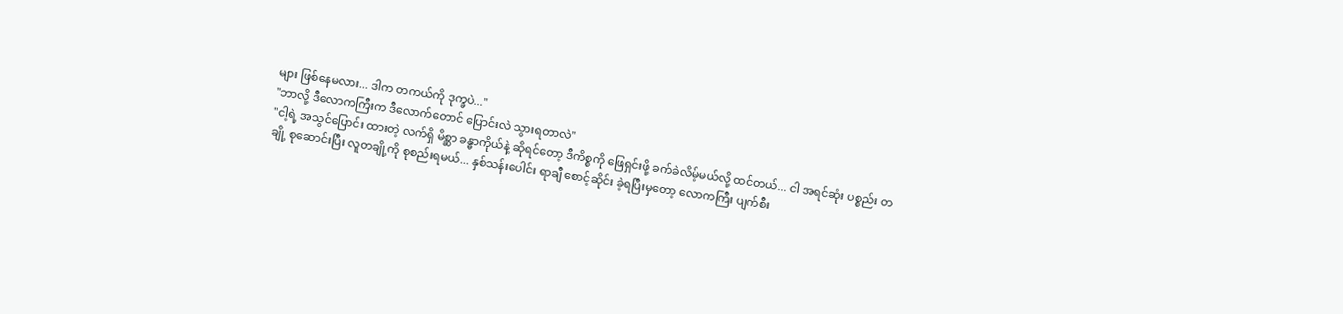များ ဖြစ်နေမလား... ဒါက တကယ်ကို ဒုက္ခပဲ..."
"ဘာလို့ ဒီလောကကြီးက ဒီလောက်တောင် ပြောင်းလဲ သွားရတာလဲ"
"ငါ့ရဲ့ အသွင်ပြောင်း ထားတဲ့ လက်ရှိ မိစ္ဆာ ခန္ဓာကိုယ်နဲ့ ဆိုရင်တော့ ဒီကိစ္စကို ဖြေရှင်းဖို့ ခက်ခဲလိမ့်မယ်လို့ ထင်တယ်... ငါ အရင်ဆုံး ပစ္စည်း တချို့ စုဆောင်းပြီး လူတချို့ကို စုစည်းရမယ်... နှစ်သန်းပေါင်း ရာချီ စောင့်ဆိုင်း ခဲ့ရပြီးမှတော့ လောကကြီး ပျက်စီး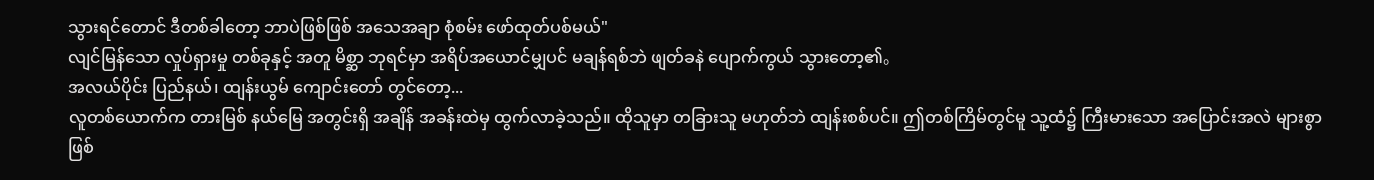သွားရင်တောင် ဒီတစ်ခါတော့ ဘာပဲဖြစ်ဖြစ် အသေအချာ စုံစမ်း ဖော်ထုတ်ပစ်မယ်"
လျင်မြန်သော လှုပ်ရှားမှု တစ်ခုနှင့် အတူ မိစ္ဆာ ဘုရင်မှာ အရိပ်အယောင်မျှပင် မချန်ရစ်ဘဲ ဖျတ်ခနဲ ပျောက်ကွယ် သွားတော့၏。
အလယ်ပိုင်း ပြည်နယ်၊ ထျန်းယွမ် ကျောင်းတော် တွင်တော့...
လူတစ်ယောက်က တားမြစ် နယ်မြေ အတွင်းရှိ အချိန် အခန်းထဲမှ ထွက်လာခဲ့သည်။ ထိုသူမှာ တခြားသူ မဟုတ်ဘဲ ထျန်းစစ်ပင်။ ဤတစ်ကြိမ်တွင်မူ သူ့ထံ၌ ကြီးမားသော အပြောင်းအလဲ များစွာ ဖြစ်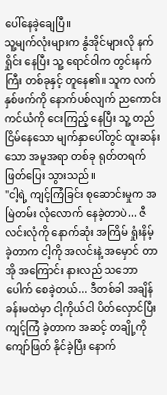ပေါ်နေခဲ့ချေပြီ။
သူ့မျက်လုံးများက နွံအိုင်များလို နက်ရှိုင်း နေပြီး သူ့ ရောင်ဝါက တွင်းနက်ကြီး တစ်ခုနှင့် တူနေ၏။ သူက လက်နှစ်ဖက်ကို နောက်ပစ်လျက် ညကောင်းကင်ယံကို ငေးကြည့် နေပြီး သူ့ တည်ငြိမ်နေသော မျက်နှာပေါ်တွင် ထူးဆန်းသော အမူအရာ တစ်ခု ရုတ်တရက် ဖြတ်ပြေး သွားသည်။
"ငါ့ရဲ့ ကျင့်ကြံခြင်း စုဆောင်းမှုက အမြဲတမ်း လုံလောက် နေခဲ့တာပဲ... ဇီလင်းလုံကို နောက်ဆုံး အကြိမ် ရှုံးနိမ့် ခဲ့တာက ငါ့ကို အလင်းနဲ့ အမှောင် တာအို အကြောင်း နားလည် သဘောပေါက် စေခဲ့တယ်... ဒီတစ်ခါ အချိန် ခန်းမထဲမှာ ငါ့ကိုယ်ငါ ပိတ်လှောင်ပြီး ကျင့်ကြံ ခဲ့တာက အဆင့် တချို့ကို ကျော်ဖြတ် နိုင်ခဲ့ပြီး နောက်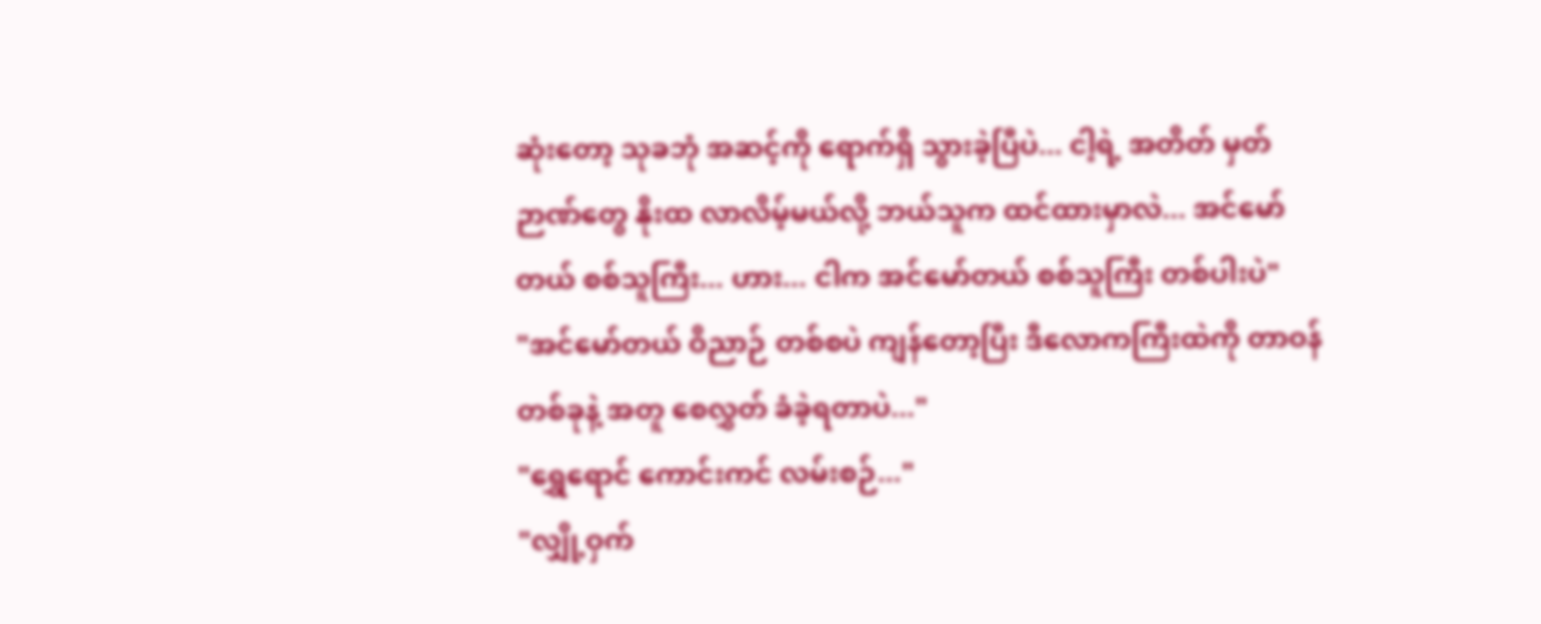ဆုံးတော့ သုခဘုံ အဆင့်ကို ရောက်ရှိ သွားခဲ့ပြီပဲ... ငါ့ရဲ့ အတိတ် မှတ်ဉာဏ်တွေ နိုးထ လာလိမ့်မယ်လို့ ဘယ်သူက ထင်ထားမှာလဲ... အင်မော်တယ် စစ်သူကြီး... ဟား... ငါက အင်မော်တယ် စစ်သူကြီး တစ်ပါးပဲ"
"အင်မော်တယ် ဝိညာဉ် တစ်စပဲ ကျန်တော့ပြီး ဒီလောကကြီးထဲကို တာဝန် တစ်ခုနဲ့ အတူ စေလွှတ် ခံခဲ့ရတာပဲ..."
"ရွှေရောင် ကောင်းကင် လမ်းစဉ်..."
"လျှို့ဝှက်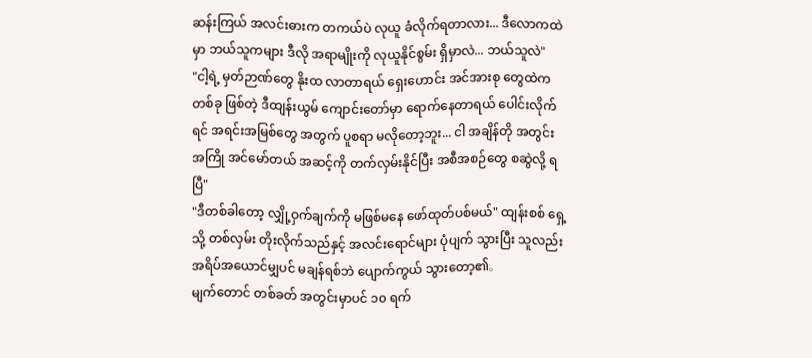ဆန်းကြယ် အလင်းဓားက တကယ်ပဲ လုယူ ခံလိုက်ရတာလား... ဒီလောကထဲမှာ ဘယ်သူကများ ဒီလို အရာမျိုးကို လုယူနိုင်စွမ်း ရှိမှာလဲ... ဘယ်သူလဲ"
"ငါ့ရဲ့ မှတ်ဉာဏ်တွေ နိုးထ လာတာရယ် ရှေးဟောင်း အင်အားစု တွေထဲက တစ်ခု ဖြစ်တဲ့ ဒီထျန်းယွမ် ကျောင်းတော်မှာ ရောက်နေတာရယ် ပေါင်းလိုက်ရင် အရင်းအမြစ်တွေ အတွက် ပူစရာ မလိုတော့ဘူး... ငါ အချိန်တို အတွင်း အကြို အင်မော်တယ် အဆင့်ကို တက်လှမ်းနိုင်ပြီး အစီအစဉ်တွေ စဆွဲလို့ ရပြီ"
"ဒီတစ်ခါတော့ လျှို့ဝှက်ချက်ကို မဖြစ်မနေ ဖော်ထုတ်ပစ်မယ်" ထျန်းစစ် ရှေ့သို့ တစ်လှမ်း တိုးလိုက်သည်နှင့် အလင်းရောင်များ ပုံပျက် သွားပြီး သူလည်း အရိပ်အယောင်မျှပင် မချန်ရစ်ဘဲ ပျောက်ကွယ် သွားတော့၏。
မျက်တောင် တစ်ခတ် အတွင်းမှာပင် ၁၀ ရက်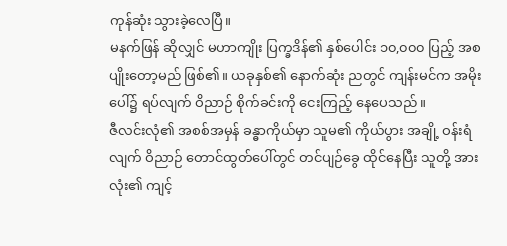ကုန်ဆုံး သွားခဲ့လေပြီ။
မနက်ဖြန် ဆိုလျှင် မဟာကျိုး ပြက္ခဒိန်၏ နှစ်ပေါင်း ၁၀,၀၀၀ ပြည့် အစပျိုးတော့မည် ဖြစ်၏။ ယခုနှစ်၏ နောက်ဆုံး ညတွင် ကျန်းမင်က အမိုးပေါ်၌ ရပ်လျက် ဝိညာဉ် စိုက်ခင်းကို ငေးကြည့် နေပေသည်။
ဇီလင်းလုံ၏ အစစ်အမှန် ခန္ဓာကိုယ်မှာ သူမ၏ ကိုယ်ပွား အချို့ ဝန်းရံလျက် ဝိညာဉ် တောင်ထွတ်ပေါ်တွင် တင်ပျဉ်ခွေ ထိုင်နေပြီး သူတို့ အားလုံး၏ ကျင့်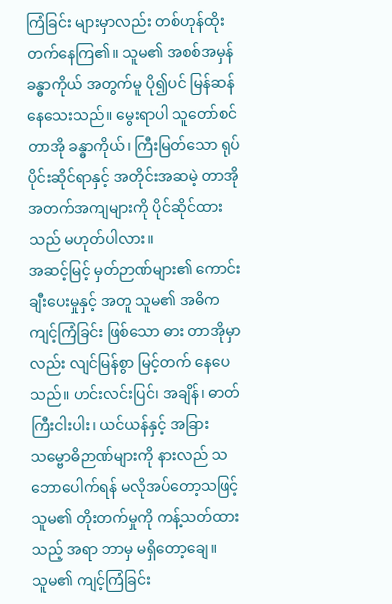ကြံခြင်း များမှာလည်း တစ်ဟုန်ထိုး တက်နေကြ၏။ သူမ၏ အစစ်အမှန် ခန္ဓာကိုယ် အတွက်မူ ပို၍ပင် မြန်ဆန်နေသေးသည်။ မွေးရာပါ သူတော်စင် တာအို ခန္ဓာကိုယ်၊ ကြီးမြတ်သော ရုပ်ပိုင်းဆိုင်ရာနှင့် အတိုင်းအဆမဲ့ တာအို အတက်အကျများကို ပိုင်ဆိုင်ထားသည် မဟုတ်ပါလား။
အဆင့်မြင့် မှတ်ဉာဏ်များ၏ ကောင်းချီးပေးမှုနှင့် အတူ သူမ၏ အဓိက ကျင့်ကြံခြင်း ဖြစ်သော ဓား တာအိုမှာလည်း လျင်မြန်စွာ မြင့်တက် နေပေသည်။ ဟင်းလင်းပြင်၊ အချိန်၊ ဓာတ်ကြီးငါးပါး၊ ယင်ယန်နှင့် အခြား သမ္ဗောဓိဉာဏ်များကို နားလည် သဘောပေါက်ရန် မလိုအပ်တော့သဖြင့် သူမ၏ တိုးတက်မှုကို ကန့်သတ်ထားသည့် အရာ ဘာမှ မရှိတော့ချေ။
သူမ၏ ကျင့်ကြံခြင်း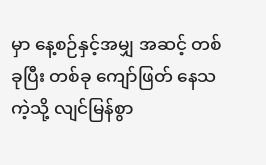မှာ နေ့စဉ်နှင့်အမျှ အဆင့် တစ်ခုပြီး တစ်ခု ကျော်ဖြတ် နေသကဲ့သို့ လျင်မြန်စွာ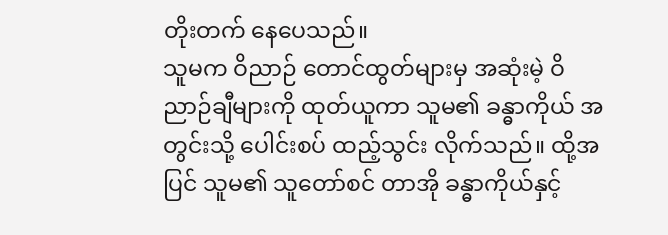တိုးတက် နေပေသည်။
သူမက ဝိညာဉ် တောင်ထွတ်များမှ အဆုံးမဲ့ ဝိညာဉ်ချီများကို ထုတ်ယူကာ သူမ၏ ခန္ဓာကိုယ် အတွင်းသို့ ပေါင်းစပ် ထည့်သွင်း လိုက်သည်။ ထို့အပြင် သူမ၏ သူတော်စင် တာအို ခန္ဓာကိုယ်နှင့်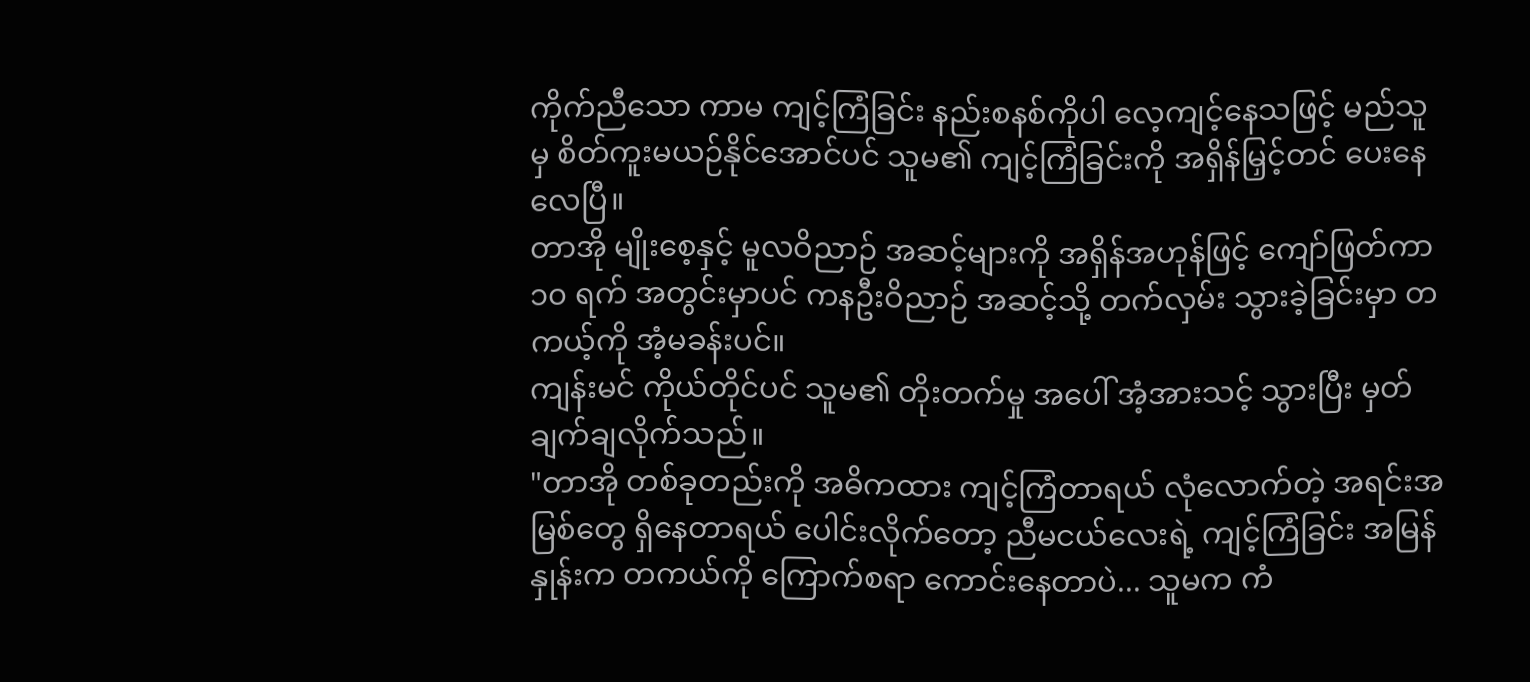ကိုက်ညီသော ကာမ ကျင့်ကြံခြင်း နည်းစနစ်ကိုပါ လေ့ကျင့်နေသဖြင့် မည်သူမှ စိတ်ကူးမယဉ်နိုင်အောင်ပင် သူမ၏ ကျင့်ကြံခြင်းကို အရှိန်မြှင့်တင် ပေးနေလေပြီ။
တာအို မျိုးစေ့နှင့် မူလဝိညာဉ် အဆင့်များကို အရှိန်အဟုန်ဖြင့် ကျော်ဖြတ်ကာ ၁၀ ရက် အတွင်းမှာပင် ကနဦးဝိညာဉ် အဆင့်သို့ တက်လှမ်း သွားခဲ့ခြင်းမှာ တကယ့်ကို အံ့မခန်းပင်။
ကျန်းမင် ကိုယ်တိုင်ပင် သူမ၏ တိုးတက်မှု အပေါ် အံ့အားသင့် သွားပြီး မှတ်ချက်ချလိုက်သည်။
"တာအို တစ်ခုတည်းကို အဓိကထား ကျင့်ကြံတာရယ် လုံလောက်တဲ့ အရင်းအမြစ်တွေ ရှိနေတာရယ် ပေါင်းလိုက်တော့ ညီမငယ်လေးရဲ့ ကျင့်ကြံခြင်း အမြန်နှုန်းက တကယ်ကို ကြောက်စရာ ကောင်းနေတာပဲ... သူမက ကံ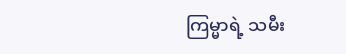ကြမ္မာရဲ့ သမီး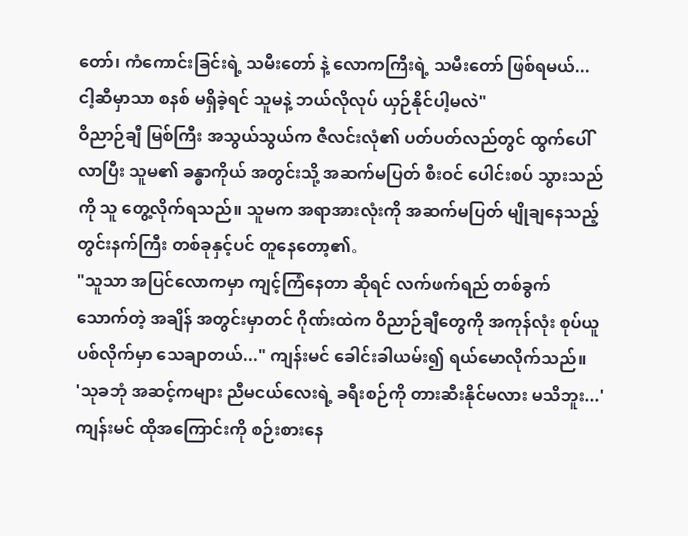တော်၊ ကံကောင်းခြင်းရဲ့ သမီးတော် နဲ့ လောကကြီးရဲ့ သမီးတော် ဖြစ်ရမယ်... ငါ့ဆီမှာသာ စနစ် မရှိခဲ့ရင် သူမနဲ့ ဘယ်လိုလုပ် ယှဉ်နိုင်ပါ့မလဲ"
ဝိညာဉ်ချီ မြစ်ကြီး အသွယ်သွယ်က ဇီလင်းလုံ၏ ပတ်ပတ်လည်တွင် ထွက်ပေါ်လာပြီး သူမ၏ ခန္ဓာကိုယ် အတွင်းသို့ အဆက်မပြတ် စီးဝင် ပေါင်းစပ် သွားသည်ကို သူ တွေ့လိုက်ရသည်။ သူမက အရာအားလုံးကို အဆက်မပြတ် မျိုချနေသည့် တွင်းနက်ကြီး တစ်ခုနှင့်ပင် တူနေတော့၏。
"သူသာ အပြင်လောကမှာ ကျင့်ကြံနေတာ ဆိုရင် လက်ဖက်ရည် တစ်ခွက် သောက်တဲ့ အချိန် အတွင်းမှာတင် ဂိုဏ်းထဲက ဝိညာဉ်ချီတွေကို အကုန်လုံး စုပ်ယူပစ်လိုက်မှာ သေချာတယ်..." ကျန်းမင် ခေါင်းခါယမ်း၍ ရယ်မောလိုက်သည်။
'သုခဘုံ အဆင့်ကများ ညီမငယ်လေးရဲ့ ခရီးစဉ်ကို တားဆီးနိုင်မလား မသိဘူး...'
ကျန်းမင် ထိုအကြောင်းကို စဉ်းစားနေ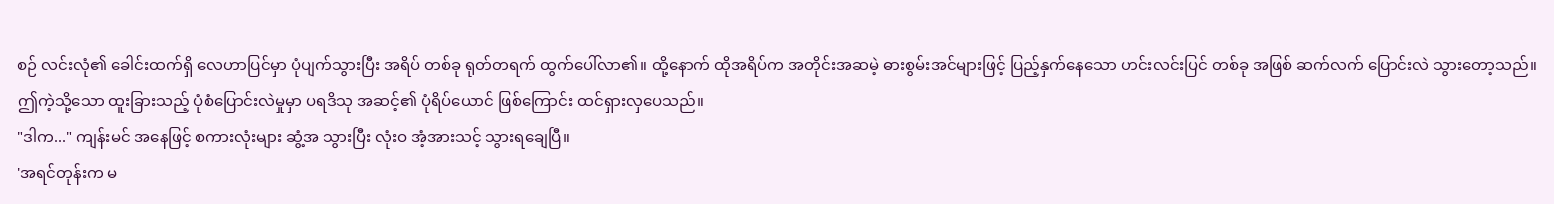စဉ် လင်းလုံ၏ ခေါင်းထက်ရှိ လေဟာပြင်မှာ ပုံပျက်သွားပြီး အရိပ် တစ်ခု ရုတ်တရက် ထွက်ပေါ်လာ၏။ ထို့နောက် ထိုအရိပ်က အတိုင်းအဆမဲ့ ဓားစွမ်းအင်များဖြင့် ပြည့်နှက်နေသော ဟင်းလင်းပြင် တစ်ခု အဖြစ် ဆက်လက် ပြောင်းလဲ သွားတော့သည်။
ဤကဲ့သို့သော ထူးခြားသည့် ပုံစံပြောင်းလဲမှုမှာ ပရဒိသု အဆင့်၏ ပုံရိပ်ယောင် ဖြစ်ကြောင်း ထင်ရှားလှပေသည်။
"ဒါက..." ကျန်းမင် အနေဖြင့် စကားလုံးများ ဆွံ့အ သွားပြီး လုံးဝ အံ့အားသင့် သွားရချေပြီ။
'အရင်တုန်းက မ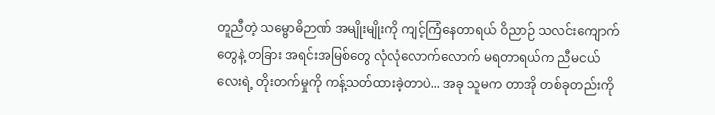တူညီတဲ့ သမ္ဗောဓိဉာဏ် အမျိုးမျိုးကို ကျင့်ကြံနေတာရယ် ဝိညာဉ် သလင်းကျောက်တွေနဲ့ တခြား အရင်းအမြစ်တွေ လုံလုံလောက်လောက် မရတာရယ်က ညီမငယ်လေးရဲ့ တိုးတက်မှုကို ကန့်သတ်ထားခဲ့တာပဲ... အခု သူမက တာအို တစ်ခုတည်းကို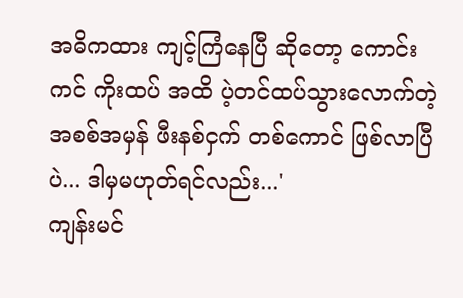အဓိကထား ကျင့်ကြံနေပြီ ဆိုတော့ ကောင်းကင် ကိုးထပ် အထိ ပဲ့တင်ထပ်သွားလောက်တဲ့ အစစ်အမှန် ဖီးနစ်ငှက် တစ်ကောင် ဖြစ်လာပြီပဲ... ဒါမှမဟုတ်ရင်လည်း...'
ကျန်းမင်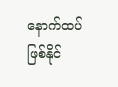နောက်ထပ် ဖြစ်နိုင်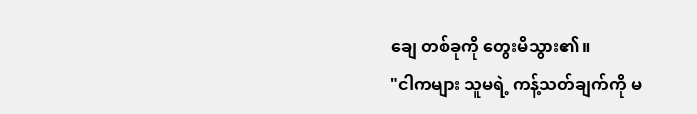ချေ တစ်ခုကို တွေးမိသွား၏။
"ငါကများ သူမရဲ့ ကန့်သတ်ချက်ကို မ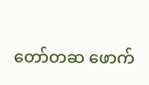တော်တဆ ဖောက်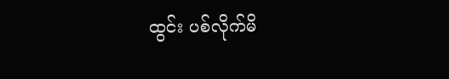ထွင်း ပစ်လိုက်မိ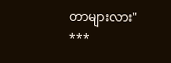တာများလား"
***